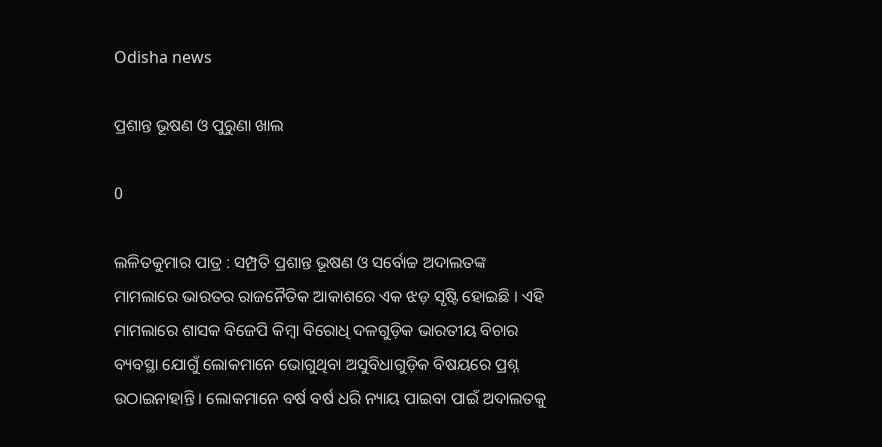Odisha news

ପ୍ରଶାନ୍ତ ଭୂଷଣ ଓ ପୁରୁଣା ଖାଲ

0

ଲଳିତକୁମାର ପାତ୍ର : ସମ୍ପ୍ରତି ପ୍ରଶାନ୍ତ ଭୂଷଣ ଓ ସର୍ବୋଚ୍ଚ ଅଦାଲତଙ୍କ ମାମଲାରେ ଭାରତର ରାଜନୈତିକ ଆକାଶରେ ଏକ ଝଡ଼ ସୃଷ୍ଟି ହୋଇଛି । ଏହି ମାମଲାରେ ଶାସକ ବିଜେପି କିମ୍ବା ବିରୋଧି ଦଳଗୁଡ଼ିକ ଭାରତୀୟ ବିଚାର ବ୍ୟବସ୍ଥା ଯୋଗୁଁ ଲୋକମାନେ ଭୋଗୁଥିବା ଅସୁବିଧାଗୁଡ଼ିକ ବିଷୟରେ ପ୍ରଶ୍ନ ଉଠାଇନାହାନ୍ତି । ଲୋକମାନେ ବର୍ଷ ବର୍ଷ ଧରି ନ୍ୟାୟ ପାଇବା ପାଇଁ ଅଦାଲତକୁ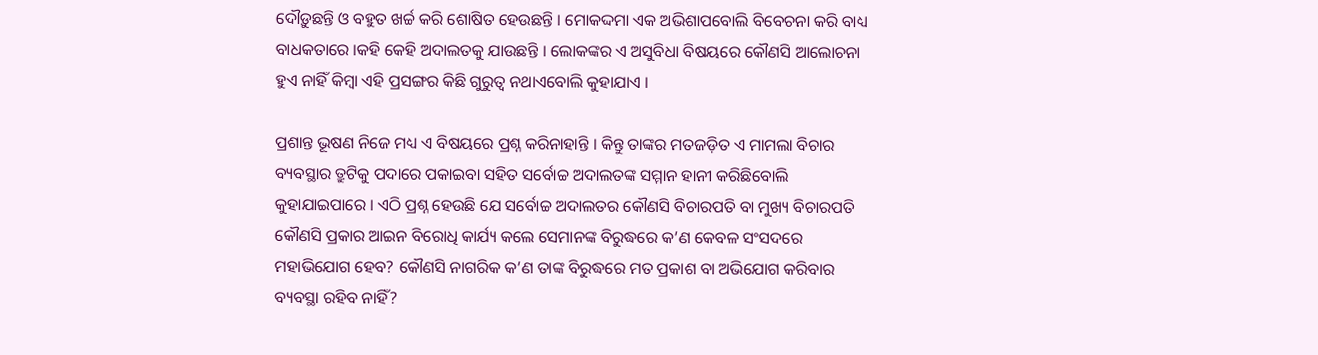ଦୌଡ଼ୁଛନ୍ତି ଓ ବହୁତ ଖର୍ଚ୍ଚ କରି ଶୋଷିତ ହେଉଛନ୍ତି । ମୋକଦ୍ଦମା ଏକ ଅଭିଶାପବୋଲି ବିବେଚନା କରି ବାଧ୍ୟ ବାଧକତାରେ ।କହି କେହି ଅଦାଲତକୁ ଯାଉଛନ୍ତି । ଲୋକଙ୍କର ଏ ଅସୁବିଧା ବିଷୟରେ କୌଣସି ଆଲୋଚନା ହୁଏ ନାହିଁ କିମ୍ବା ଏହି ପ୍ରସଙ୍ଗର କିଛି ଗୁରୁତ୍ୱ ନଥାଏବୋଲି କୁହାଯାଏ ।

ପ୍ରଶାନ୍ତ ଭୂଷଣ ନିଜେ ମଧ୍ୟ ଏ ବିଷୟରେ ପ୍ରଶ୍ନ କରିନାହାନ୍ତି । କିନ୍ତୁ ତାଙ୍କର ମତଜଡ଼ିତ ଏ ମାମଲା ବିଚାର ବ୍ୟବସ୍ଥାର ତ୍ରୁଟିକୁ ପଦାରେ ପକାଇବା ସହିତ ସର୍ବୋଚ୍ଚ ଅଦାଲତଙ୍କ ସମ୍ମାନ ହାନୀ କରିଛିବୋଲି କୁହାଯାଇପାରେ । ଏଠି ପ୍ରଶ୍ନ ହେଉଛି ଯେ ସର୍ବୋଚ୍ଚ ଅଦାଲତର କୌଣସି ବିଚାରପତି ବା ମୁଖ୍ୟ ବିଚାରପତି କୌଣସି ପ୍ରକାର ଆଇନ ବିରୋଧି କାର୍ଯ୍ୟ କଲେ ସେମାନଙ୍କ ବିରୁଦ୍ଧରେ କ’ଣ କେବଳ ସଂସଦରେ ମହାଭିଯୋଗ ହେବ? କୌଣସି ନାଗରିକ କ’ଣ ତାଙ୍କ ବିରୁଦ୍ଧରେ ମତ ପ୍ରକାଶ ବା ଅଭିଯୋଗ କରିବାର ବ୍ୟବସ୍ଥା ରହିବ ନାହିଁ?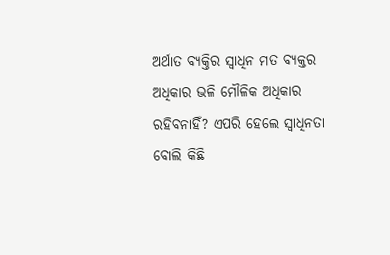ଅର୍ଥାତ ବ୍ୟକ୍ତିର ସ୍ୱାଧିନ ମତ ବ୍ୟକ୍ତର ଅଧିକାର ଭଳି ମୌଳିକ ଅଧିକାର ରହିବନାହିଁ? ଏପରି ହେଲେ ସ୍ୱାଧିନତା ବୋଲି କିଛି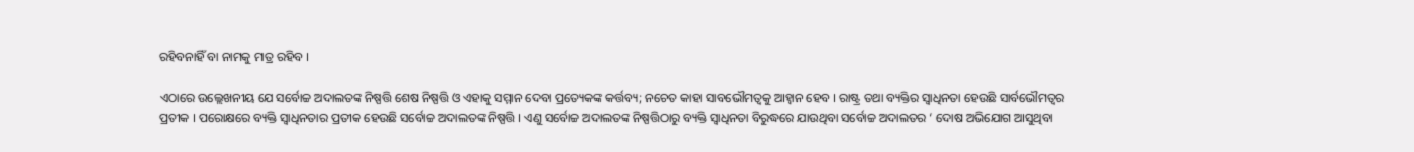ରହିବନାହିଁ ବା ନାମକୁ ମାତ୍ର ରହିବ ।

ଏଠାରେ ଉଲ୍ଲେଖନୀୟ ଯେ ସର୍ବୋଚ୍ଚ ଅଦାଲତଙ୍କ ନିଷ୍ପତ୍ତି ଶେଷ ନିଷ୍ପତ୍ତି ଓ ଏହାକୁ ସମ୍ମାନ ଦେବା ପ୍ରତ୍ୟେକଙ୍କ କର୍ତ୍ତବ୍ୟ; ନଚେତ କାହା ସାବଭୌମତ୍ୱକୁ ଆହ୍ୱାନ ହେବ । ରାଷ୍ଟ୍ର ତଥା ବ୍ୟକ୍ତିର ସ୍ୱାଧିନତା ହେଉଛି ସାର୍ବଭୌମତ୍ୱର ପ୍ରତୀକ । ପରୋକ୍ଷରେ ବ୍ୟକ୍ତି ସ୍ୱାଧିନତାର ପ୍ରତୀକ ହେଉଛି ସର୍ବୋଚ୍ଚ ଅଦାଲତଙ୍କ ନିଷ୍ପତ୍ତି । ଏଣୁ ସର୍ବୋଚ୍ଚ ଅଦାଲତଙ୍କ ନିଷ୍ପତ୍ତିଠାରୁ ବ୍ୟକ୍ତି ସ୍ୱାଧିନତା ବିରୁଦ୍ଧରେ ଯାଉଥିବା ସର୍ବୋଚ୍ଚ ଅଦାଲତର ‘ ଦୋଷ ଅଭିଯୋଗ ଆସୁଥିବା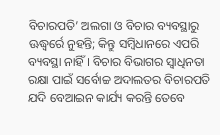ବିଚାରପତି’ ଅଲଗା ଓ ବିଚାର ବ୍ୟବସ୍ଥାରୁ ଊଦ୍ଧ୍ୱର୍ରେ ନୁହନ୍ତି; କିନ୍ତୁ ସମ୍ବିଧାନରେ ଏପରି ବ୍ୟବସ୍ଥା ନାହିଁ । ବିଚାର ବିଭାଗର ସ୍ୱାଧିନତା ରକ୍ଷା ପାଇଁ ସର୍ବୋଚ୍ଚ ଅଦାଲତର ବିଚାରପତି ଯଦି ବେଆଇନ କାର୍ଯ୍ୟ କରନ୍ତି ତେବେ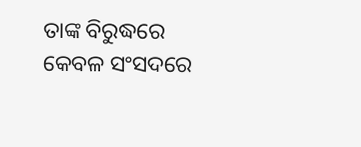ତାଙ୍କ ବିରୁଦ୍ଧରେ କେବଳ ସଂସଦରେ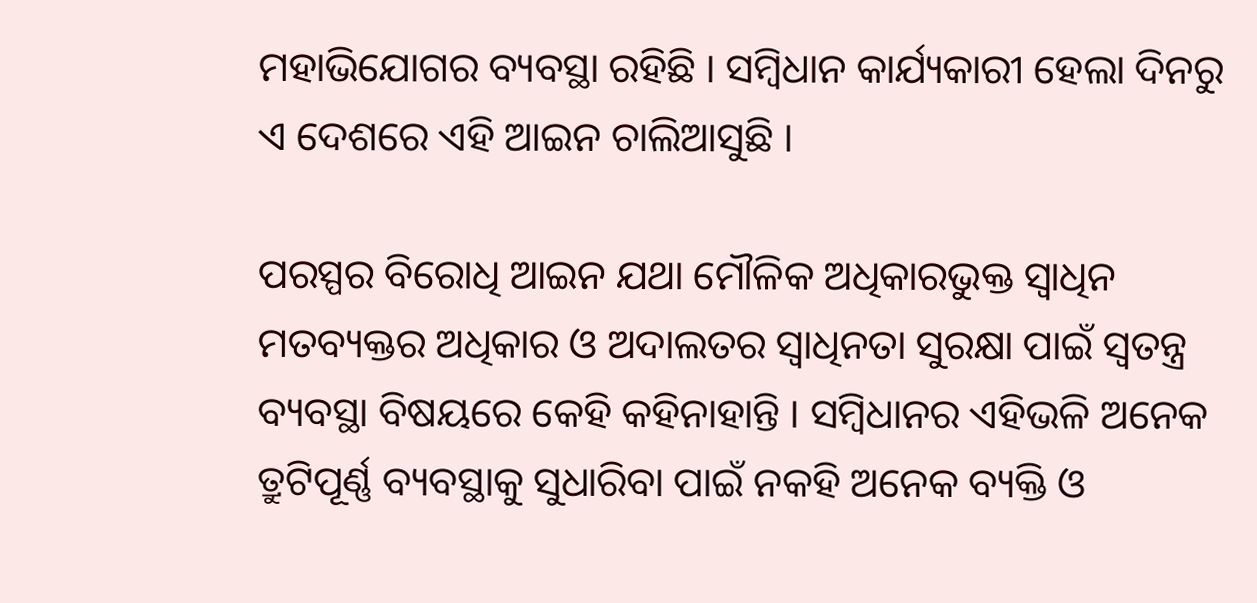ମହାଭିଯୋଗର ବ୍ୟବସ୍ଥା ରହିଛି । ସମ୍ବିଧାନ କାର୍ଯ୍ୟକାରୀ ହେଲା ଦିନରୁ ଏ ଦେଶରେ ଏହି ଆଇନ ଚାଲିଆସୁଛି ।

ପରସ୍ପର ବିରୋଧି ଆଇନ ଯଥା ମୌଳିକ ଅଧିକାରଭୁକ୍ତ ସ୍ୱାଧିନ ମତବ୍ୟକ୍ତର ଅଧିକାର ଓ ଅଦାଲତର ସ୍ୱାଧିନତା ସୁରକ୍ଷା ପାଇଁ ସ୍ୱତନ୍ତ୍ର ବ୍ୟବସ୍ଥା ବିଷୟରେ କେହି କହିନାହାନ୍ତି । ସମ୍ବିଧାନର ଏହିଭଳି ଅନେକ ତ୍ରୁଟିପୂର୍ଣ୍ଣ ବ୍ୟବସ୍ଥାକୁ ସୁଧାରିବା ପାଇଁ ନକହି ଅନେକ ବ୍ୟକ୍ତି ଓ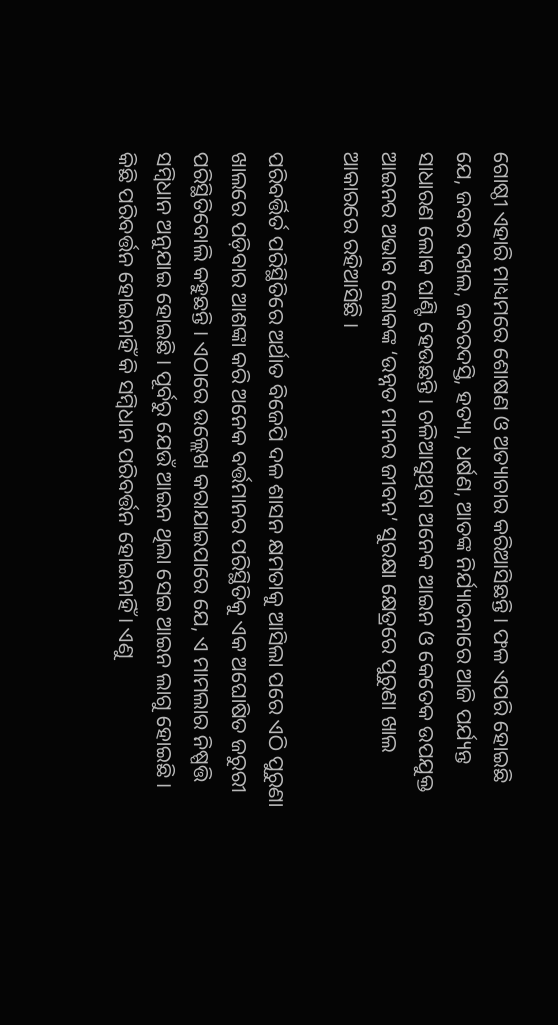ଗୋଷ୍ଠୀ ଏହାରି ମାଧ୍ୟମରେ ଶୋଷଣ ଓ ଅତ୍ୟାଚାର କରିଆସିଛନ୍ତି । ଫଳ ଏପରି ହୋଇଛି ଯେ, ଜବର ଦଖଲ, ଜବରଦସ୍ତି, ହତ୍ୟା, ଧର୍ଷଣ, ଆତଙ୍କ ନିର୍ଯ୍ୟାତନାରେ ଆଜି ପର୍ଯ୍ୟନ୍ତ ସାଧାରଣ ଲୋକ ଘାଣ୍ଟି ହେଉଛନ୍ତି । ଚଳିଆସୁଥିବା ଅନେକ ଆଇନ ଓ କେତେକ ଉପଯୁକ୍ତ ଆଇନର ଅଭାବ ଲୋକଙ୍କ ‘ଉନ୍ନତ ମାନର ଜୀବନ’ ସୁରକ୍ଷା କ୍ଷେତ୍ରରେ ପୁରୁଣା ଖାଲ ଆକାରରେ ରହିଆସିଛି ।

ପରିବର୍ତ୍ତିର୍ତ ପରିସ୍ଥିତିରେ ଅର୍ଥାତ ବିଜେପି ଦଳ ଶାସନ କ୍ଷମତାକୁ ଆସିଲା ପରେ ଏଠି ପୁରୁଣା ଖାଲରେ ପଡ଼ିବାର ଆଶଙ୍କା କରି ଅନେକ ବର୍ତ୍ତମାନର ପରିସ୍ଥିତିକୁ ଏକ ଅଘୋଷିତ ଜରୁରୀ ପରିସ୍ଥିତିବୋଲି କହୁଛନ୍ତି । ଏଠାରେ ଉଲ୍ଲେଖ କରାଯାଇପାରେ ଯେ, ଏ ମାମଲାର ନିଷ୍ପତ୍ତି ସମ୍ବିଧାନ ଅନୁଯାଇ ହୋଇଛି । ପୂର୍ବରୁ ଯେଉଁ ଆଇନ ଥିଲା ସେଇ ଆଇନ ଲାଗୁ ହୋଇଛି । କିଛି ପରିବର୍ତ୍ତନ ହୋଇନାହିଁ କି ସମ୍ବିଧାନ ପରିବର୍ତ୍ତନ ହୋଇନାହିଁ । ଏଣୁ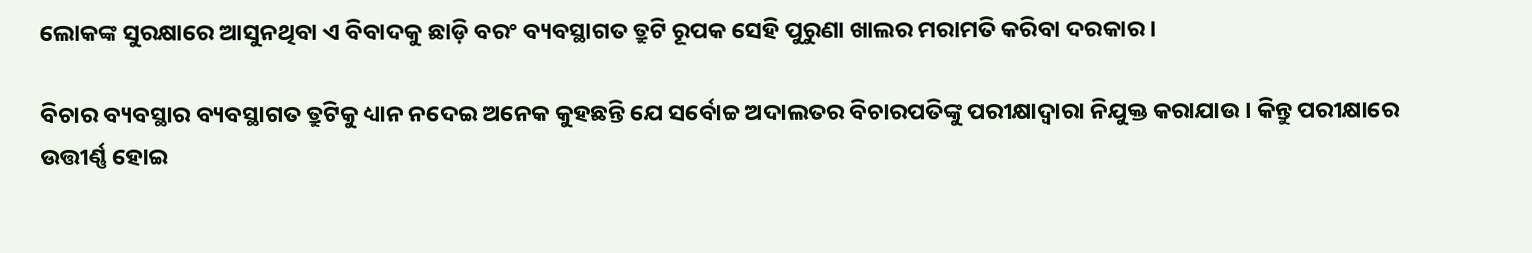ଲୋକଙ୍କ ସୁରକ୍ଷାରେ ଆସୁନଥିବା ଏ ବିବାଦକୁ ଛାଡ଼ି ବରଂ ବ୍ୟବସ୍ଥାଗତ ତ୍ରୁଟି ରୂପକ ସେହି ପୁରୁଣା ଖାଲର ମରାମତି କରିବା ଦରକାର ।

ବିଚାର ବ୍ୟବସ୍ଥାର ବ୍ୟବସ୍ଥାଗତ ତ୍ରୁଟିକୁ ଧ୍ୟାନ ନଦେଇ ଅନେକ କୁହଛନ୍ତି ଯେ ସର୍ବୋଚ୍ଚ ଅଦାଲତର ବିଚାରପତିଙ୍କୁ ପରୀକ୍ଷାଦ୍ୱାରା ନିଯୁକ୍ତ କରାଯାଉ । କିନ୍ତୁ ପରୀକ୍ଷାରେ ଉତ୍ତୀର୍ଣ୍ଣ ହୋଇ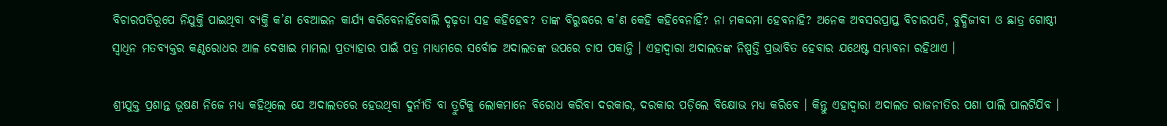ବିଚାରପତିରୂପେ ନିଯୁକ୍ତି ପାଇଥିବା ବ୍ୟକ୍ତି କ’ଣ ବେଆଇନ କାର୍ଯ୍ୟ କରିବେନାହିଁବୋଲି ଦୃଢ଼ତା ସହ କହିହେବ? ତାଙ୍କ ବିରୁଦ୍ଧରେ କ’ଣ କେହି କହିବେନାହିଁ? ନା ମକଦ୍ଦମା ହେବନାହି? ଅନେକ ଅବସରପ୍ରାପ୍ତ ବିଚାରପତି, ବୁଦ୍ଧିଜୀବୀ ଓ ଛାତ୍ର ଗୋଷ୍ଠୀ ସ୍ୱାଧିନ ମତବ୍ୟକ୍ତର କଣ୍ଠରୋଧର ଆଳ ଦେଖାଇ ମାମଲା ପ୍ରତ୍ୟାହାର ପାଇଁ ପତ୍ର ମାଧ୍ୟମରେ ସର୍ବୋଚ୍ଚ ଅଦାଲତଙ୍କ ଉପରେ ଚାପ ପକାନ୍ତି । ଏହାଦ୍ୱାରା ଅଦାଲତଙ୍କ ନିଷ୍ପତ୍ତି ପ୍ରଭାବିତ ହେବାର ଯଥେଷ୍ଟ ସମ୍ଭାବନା ରହିଥାଏ ।

ଶ୍ରୀଯୁକ୍ତ ପ୍ରଶାନ୍ତ ଭୂଷଣ ନିଜେ ମଧ୍ୟ କହିଥିଲେ ଯେ ଅଦାଲତରେ ହେଉଥିବା ଦୁର୍ନୀତି ବା ତ୍ରୁଟିକୁ ଲୋକମାନେ ବିରୋଧ କରିବା ଦରକାର, ଦରକାର ପଡ଼ିଲେ ବିକ୍ଷୋଭ ମଧ୍ୟ କରିବେ । କିନ୍ତୁ ଏହାଦ୍ୱାରା ଅଦାଲତ ରାଜନୀତିର ପଶା ପାଲି ପାଲଟିଯିବ ।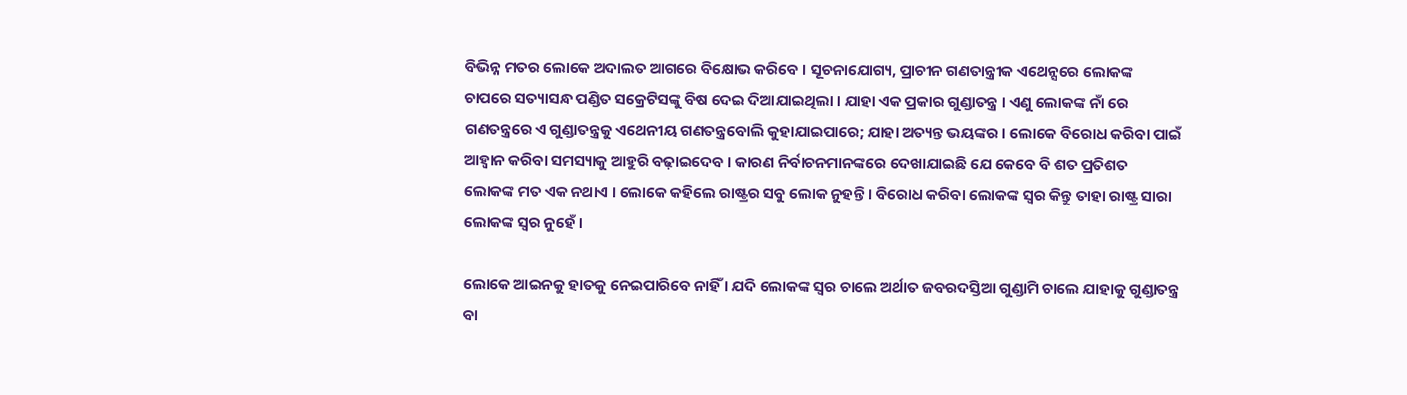ବିଭିନ୍ନ ମତର ଲୋକେ ଅଦାଲତ ଆଗରେ ବିକ୍ଷୋଭ କରିବେ । ସୂଚନାଯୋଗ୍ୟ, ପ୍ରାଚୀନ ଗଣତାନ୍ତ୍ରୀକ ଏଥେନ୍ସରେ ଲୋକଙ୍କ ଚାପରେ ସତ୍ୟାସନ୍ଧ ପଣ୍ଡିତ ସକ୍ରେଟିସଙ୍କୁ ବିଷ ଦେଇ ଦିଆଯାଇଥିଲା । ଯାହା ଏକ ପ୍ରକାର ଗୁଣ୍ଡାତନ୍ତ୍ର । ଏଣୁ ଲୋକଙ୍କ ନାଁ ରେ ଗଣତନ୍ତ୍ରରେ ଏ ଗୁଣ୍ଡାତନ୍ତ୍ରକୁ ଏଥେନୀୟ ଗଣତନ୍ତ୍ରବୋଲି କୁହାଯାଇପାରେ; ଯାହା ଅତ୍ୟନ୍ତ ଭୟଙ୍କର । ଲୋକେ ବିରୋଧ କରିବା ପାଇଁ ଆହ୍ୱାନ କରିବା ସମସ୍ୟାକୁ ଆହୁରି ବଢ଼ାଇଦେବ । କାରଣ ନିର୍ବାଚନମାନଙ୍କରେ ଦେଖାଯାଇଛି ଯେ କେବେ ବି ଶତ ପ୍ରତିଶତ ଲୋକଙ୍କ ମତ ଏକ ନଥାଏ । ଲୋକେ କହିଲେ ରାଷ୍ଟ୍ରର ସବୁ ଲୋକ ନୁହନ୍ତି । ବିରୋଧ କରିବା ଲୋକଙ୍କ ସ୍ୱର କିନ୍ତୁ ତାହା ରାଷ୍ଟ୍ର ସାରା ଲୋକଙ୍କ ସ୍ୱର ନୁହେଁ ।

ଲୋକେ ଆଇନକୁ ହାତକୁ ନେଇପାରିବେ ନାହିଁ । ଯଦି ଲୋକଙ୍କ ସ୍ୱର ଚାଲେ ଅର୍ଥାତ ଜବରଦସ୍ତିଆ ଗୁଣ୍ଡାମି ଚାଲେ ଯାହାକୁ ଗୁଣ୍ଡାତନ୍ତ୍ର ବା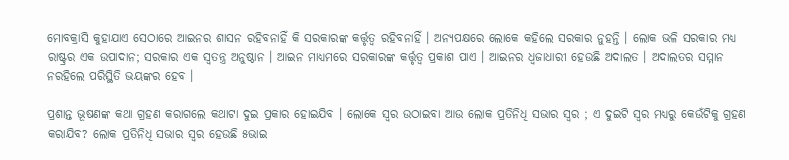ମୋବକ୍ରାସି କୁହାଯାଏ ସେଠାରେ ଆଇନର ଶାସନ ରହିବନାହିଁ କି ସରକାରଙ୍କ କର୍ତ୍ତୃତ୍ୱ ରହିବନାହିଁ । ଅନ୍ୟପକ୍ଷରେ ଲୋକେ କହିଲେ ସରକାର ନୁହନ୍ତି । ଲୋକ ଭଳି ସରକାର ମଧ୍ୟ ରାଷ୍ଟ୍ରର ଏକ ଉପାଦାନ; ସରକାର ଏକ ସ୍ୱତନ୍ତ୍ର ଅନୁଷ୍ଠାନ । ଆଇନ ମାଧ୍ୟମରେ ସରକାରଙ୍କ କର୍ତ୍ତୃତ୍ୱ ପ୍ରକାଶ ପାଏ । ଆଇନର ଧ୍ୱଜାଧାରୀ ହେଉଛି ଅଦାଲତ । ଅଦାଲତର ସମ୍ମାନ ନରହିଲେ ପରିସ୍ଥିତି ଭୟଙ୍କର ହେବ ।

ପ୍ରଶାନ୍ତ ଭୂଷଣଙ୍କ କଥା ଗ୍ରହଣ କରାଗଲେ କଥାଟା ଦୁଇ ପ୍ରକାର ହୋଇଯିବ । ଲୋକେ ସ୍ୱର ଉଠାଇବା ଆଉ ଲୋକ ପ୍ରତିନିଧି ସଭାର ସ୍ୱର ; ଏ ଦୁଇଟି ସ୍ୱର ମଧ୍ୟରୁ କେଉଁଟିକୁ ଗ୍ରହଣ କରାଯିବ? ଲୋକ ପ୍ରତିନିଧି ସଭାର ସ୍ୱର ହେଉଛି ୫ଭାଇ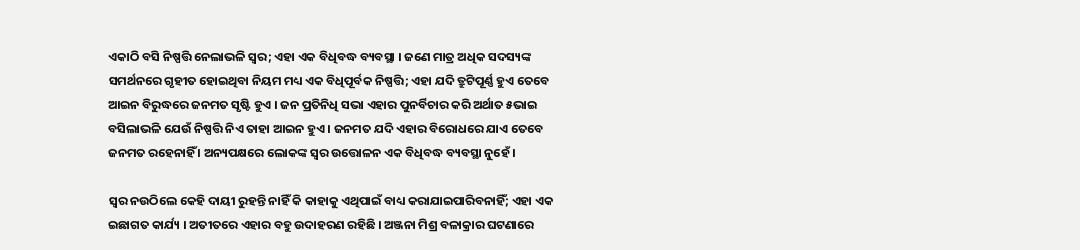ଏକାଠି ବସି ନିଷ୍ପତ୍ତି ନେଲାଭଳି ସ୍ୱର; ଏହା ଏକ ବିଧିବଦ୍ଧ ବ୍ୟବସ୍ଥା । ଜଣେ ମାତ୍ର ଅଧିକ ସଦସ୍ୟଙ୍କ ସମର୍ଥନରେ ଗୃହୀତ ହୋଇଥିବା ନିୟମ ମଧ୍ୟ ଏକ ବିଧିପୂର୍ବକ ନିଷ୍ପତ୍ତି; ଏହା ଯଦି ତ୍ରୁଟିପୂର୍ଣ୍ଣ ହୁଏ ତେବେ ଆଇନ ବିରୁଦ୍ଧରେ ଜନମତ ସୃଷ୍ଟି ହୁଏ । ଜନ ପ୍ରତିନିଧି ସଭା ଏହାର ପୁନର୍ବିଚାର କରି ଅର୍ଥାତ ୫ଭାଇ ବସିଲାଭଳି ଯେଉଁ ନିଷ୍ପତ୍ତି ନିଏ ତାହା ଆଇନ ହୁଏ । ଜନମତ ଯଦି ଏହାର ବିରୋଧରେ ଯାଏ ତେବେ ଜନମତ ରହେନାହିଁ । ଅନ୍ୟପକ୍ଷରେ ଲୋକଙ୍କ ସ୍ୱର ଉତ୍ତୋଳନ ଏକ ବିଧିବଦ୍ଧ ବ୍ୟବସ୍ଥା ନୁହେଁ ।

ସ୍ୱର ନଉଠିଲେ କେହି ଦାୟୀ ରୁହନ୍ତି ନାହିଁ କି କାହାକୁ ଏଥିପାଇଁ ବାଧ୍ୟ କରାଯାଇପାରିବନାହିଁ; ଏହା ଏକ ଇଛାଗତ କାର୍ଯ୍ୟ । ଅତୀତରେ ଏହାର ବହୁ ଉଦାହରଣ ରହିଛି । ଅଞ୍ଜନା ମିଶ୍ର ବଳାକ୍ରାର ଘଟଣାରେ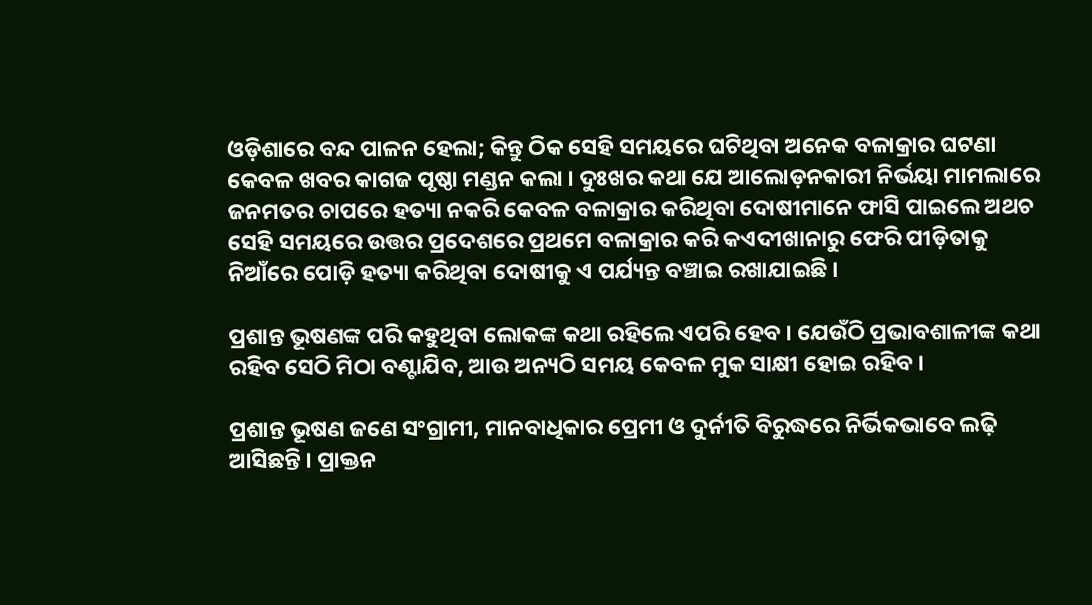ଓଡ଼ିଶାରେ ବନ୍ଦ ପାଳନ ହେଲା; କିନ୍ତୁ ଠିକ ସେହି ସମୟରେ ଘଟିଥିବା ଅନେକ ବଳାକ୍ରାର ଘଟଣା କେବଳ ଖବର କାଗଜ ପୃଷ୍ଠା ମଣ୍ଡନ କଲା । ଦୁଃଖର କଥା ଯେ ଆଲୋଡ଼ନକାରୀ ନିର୍ଭୟା ମାମଲାରେ ଜନମତର ଚାପରେ ହତ୍ୟା ନକରି କେବଳ ବଳାକ୍ରାର କରିଥିବା ଦୋଷୀମାନେ ଫାସି ପାଇଲେ ଅଥଚ ସେହି ସମୟରେ ଉତ୍ତର ପ୍ରଦେଶରେ ପ୍ରଥମେ ବଳାକ୍ରାର କରି କଏଦୀଖାନାରୁ ଫେରି ପୀଡ଼ିତାକୁ ନିଆଁରେ ପୋଡ଼ି ହତ୍ୟା କରିଥିବା ଦୋଷୀକୁ ଏ ପର୍ଯ୍ୟନ୍ତ ବଞ୍ଚାଇ ରଖାଯାଇଛି ।

ପ୍ରଶାନ୍ତ ଭୂଷଣଙ୍କ ପରି କହୁଥିବା ଲୋକଙ୍କ କଥା ରହିଲେ ଏପରି ହେବ । ଯେଉଁଠି ପ୍ରଭାବଶାଳୀଙ୍କ କଥା ରହିବ ସେଠି ମିଠା ବଣ୍ଟାଯିବ, ଆଉ ଅନ୍ୟଠି ସମୟ କେବଳ ମୁକ ସାକ୍ଷୀ ହୋଇ ରହିବ ।

ପ୍ରଶାନ୍ତ ଭୂଷଣ ଜଣେ ସଂଗ୍ରାମୀ, ମାନବାଧିକାର ପ୍ରେମୀ ଓ ଦୁର୍ନୀତି ବିରୁଦ୍ଧରେ ନିର୍ଭିକଭାବେ ଲଢ଼ି ଆସିଛନ୍ତି । ପ୍ରାକ୍ତନ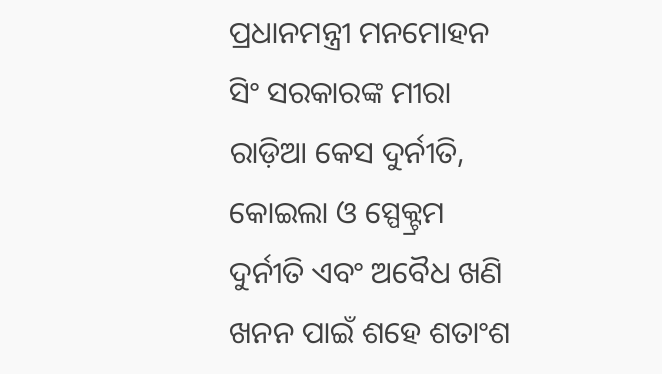ପ୍ରଧାନମନ୍ତ୍ରୀ ମନମୋହନ ସିଂ ସରକାରଙ୍କ ମୀରା ରାଡ଼ିଆ କେସ ଦୁର୍ନୀତି, କୋଇଲା ଓ ସ୍ପେକ୍ଟ୍ରମ ଦୁର୍ନୀତି ଏବଂ ଅବୈଧ ଖଣି ଖନନ ପାଇଁ ଶହେ ଶତାଂଶ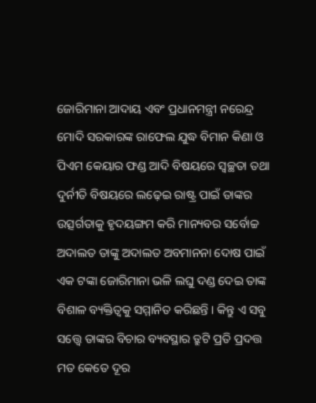ଜୋରିମାନା ଆଦାୟ ଏବଂ ପ୍ରଧାନମନ୍ତ୍ରୀ ନରେନ୍ଦ୍ର ମୋଦି ସରକାରଙ୍କ ରାଫେଲ ଯୁଦ୍ଧ ବିମାନ କିଣା ଓ ପିଏମ କେୟାର ଫଣ୍ଡ ଆଦି ବିଷୟରେ ସ୍ୱଚ୍ଛତା ତଥା ଦୁର୍ନୀତି ବିଷୟରେ ଲଢ଼େଇ ରାଷ୍ଟ୍ର ପାଇଁ ତାଙ୍କର ଉତ୍ସର୍ଗତାକୁ ହୃଦୟଙ୍ଗମ କରି ମାନ୍ୟବର ସର୍ବୋଚ୍ଚ ଅଦାଲତ ତାଙ୍କୁ ଅଦାଲତ ଅବମାନନା ଦୋଷ ପାଇଁ ଏକ ଟଙ୍କା ଜୋରିମାନା ଭଳି ଲଘୁ ଦଣ୍ଡ ଦେଇ ତାଙ୍କ ବିଶାଳ ବ୍ୟକ୍ତିତ୍ୱକୁ ସମ୍ମାନିତ କରିଛନ୍ତି । କିନ୍ତୁ ଏ ସବୁ ସତ୍ତ୍ୱେ ତାଙ୍କର ବିଚାର ବ୍ୟବସ୍ଥାର ତ୍ରୁଟି ପ୍ରତି ପ୍ରଦତ୍ତ ମତ କେତେ ଦୂର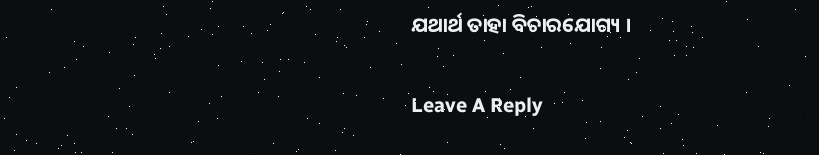ଯଥାର୍ଥ ତାହା ବିଚାରଯୋଗ୍ୟ ।

Leave A Reply